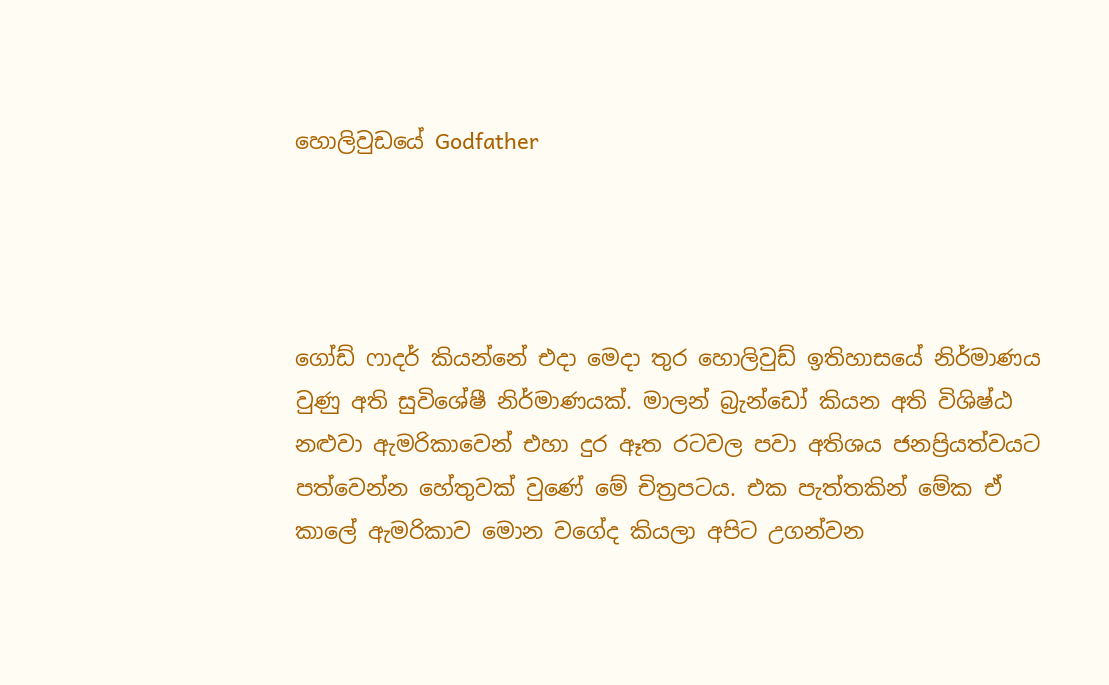හොලිවුඩයේ Godfather




ගෝඩ් ෆාදර් කියන්නේ එදා මෙදා තුර හොලිවුඩ් ඉතිහාසයේ නිර්මාණය වුණු අති සුවිශේෂී නිර්මාණයක්. මාලන් බ්‍රැන්ඩෝ කියන අති විශිෂ්ඨ නළුවා ඇමරිකාවෙන් එහා දුර ඈත රටවල පවා අතිශය ජනප්‍රියත්වයට පත්වෙන්න හේතුවක් වුණේ මේ චිත්‍රපටය. එක පැත්තකින් මේක ඒ කාලේ ඇමරිකාව මොන වගේද කියලා අපිට උගන්වන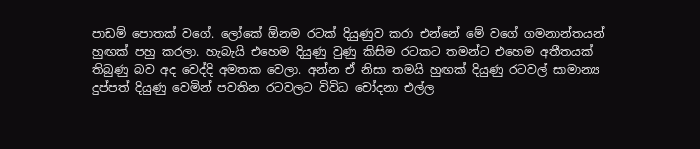පාඩම් පොතක් වගේ. ලෝකේ ඕනම රටක් දියුණුව කරා එන්නේ මේ වගේ ගමනාන්තයන් හුඟක් පහු කරලා. හැබැයි එහෙම දියුණු වුණු කිසිම රටකට තමන්ට එහෙම අතීතයක් තිබුණු බව අද වෙද්දි අමතක වෙලා. අන්න ඒ නිසා තමයි හුඟක් දියුණු රටවල් සාමාන්‍ය දුප්පත් දියුණු වෙමින් පවතින රටවලට විවිධ චෝදනා එල්ල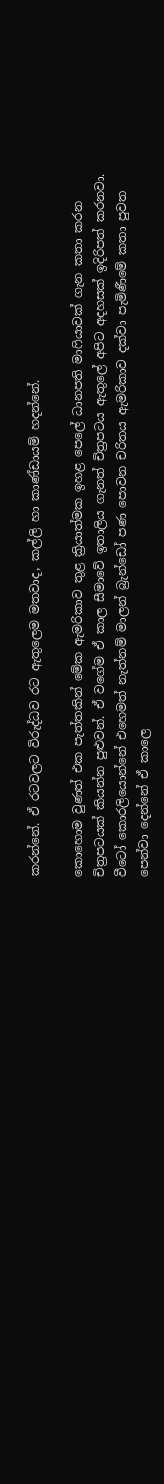කරන්නේ. ඒ රටවලට විරුද්ධව රට ඇතුලෙම මතවාද, කල්ලි හා කාණ්ඩායම් හදන්නේ.

කොහොම වුණත් එක පැත්තකින් මේක ඇමරිකාව තුළ ක්‍රියාත්මක ඉහළ පෙලේ ධානපති මාෆියාවක් ගැන කතා කරන චිත්‍රපටයක් කියන්න පුළුවන්. ඒ වගේම ඒ කාල සීමාවේ ඉතාලිය ගැනත් චිත්‍රපටය ඇතුලේ අපිට අදහසක් ඉදිරිපත් කරනවා. වීටෝ කොරලියොන්නේ එහෙමත් නැත්නම් මාලන් බ්‍රැන්ඩෝ පණ පොවන චරිතය ඇමරිකාව දක්වා පැමිණීමේ කතා පුවත පෙන්වා දෙන්නේ ඒ කාලෙ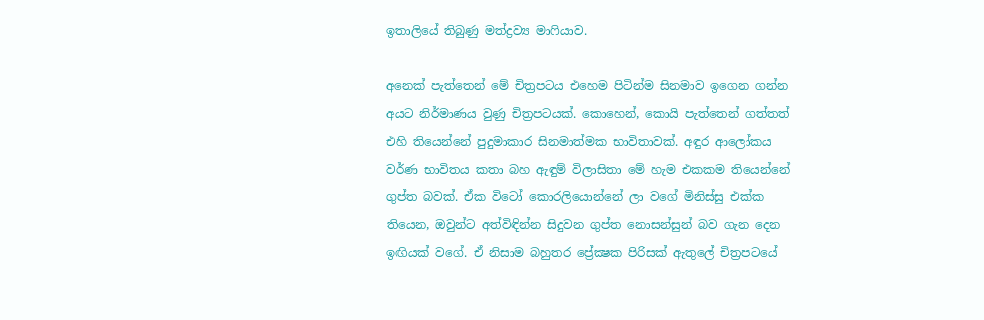ඉතාලියේ තිබුණු මත්ද්‍රව්‍ය මාෆියාව.

අනෙක් පැත්තෙන් මේ චිත්‍රපටය එහෙම පිටින්ම සිනමාව ඉගෙන ගන්න අයට නිර්මාණය වුණු චිත්‍රපටයක්. කොහෙන්, කොයි පැත්තෙන් ගත්තත් එහි තියෙන්නේ පුදුමාකාර සිනමාත්මක භාවිතාවක්. අඳුර ආලෝකය වර්ණ භාවිතය කතා බහ ඇඳුම් විලාසිතා මේ හැම එකකම තියෙන්නේ ගුප්ත බවක්. ඒක විටෝ කොරලියොන්නේ ලා වගේ මිනිස්සු එක්ක තියෙන, ඔවුන්ට අත්විඳින්න සිදුවන ගුප්ත නොසන්සුන් බව ගැන දෙන ඉඟියක් වගේ. ඒ නිසාම බහුතර ප්‍රේක්‍ෂක පිරිසක් ඇතුලේ චිත්‍රපටයේ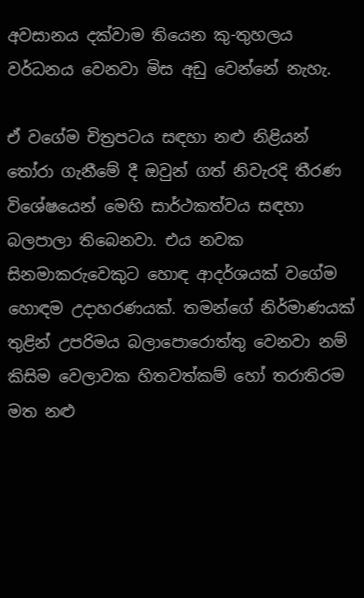අවසානය දක්වාම තියෙන කු-තුහලය වර්ධනය වෙනවා මිස අඩු වෙන්නේ නැහැ.

ඒ වගේම චිත්‍රපටය සඳහා නළු නිළියන් තෝරා ගැනීමේ දී ඔවුන් ගත් නිවැරදි තීරණ විශේෂයෙන් මෙහි සාර්ථකත්වය සඳහා බලපාලා තිබෙනවා. එය නවක සිනමාකරුවෙකුට හොඳ ආදර්ශයක් වගේම හොඳම උදාහරණයක්. තමන්ගේ නිර්මාණයක් තුළින් උපරිමය බලාපොරොත්තු වෙනවා නම් කිසිම වෙලාවක හිතවත්කම් හෝ තරාතිරම මත නළු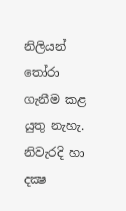නිලියන් තෝරා ගැනීම කළ යුතු නැහැ. නිවැරදි හා දක්‍ෂ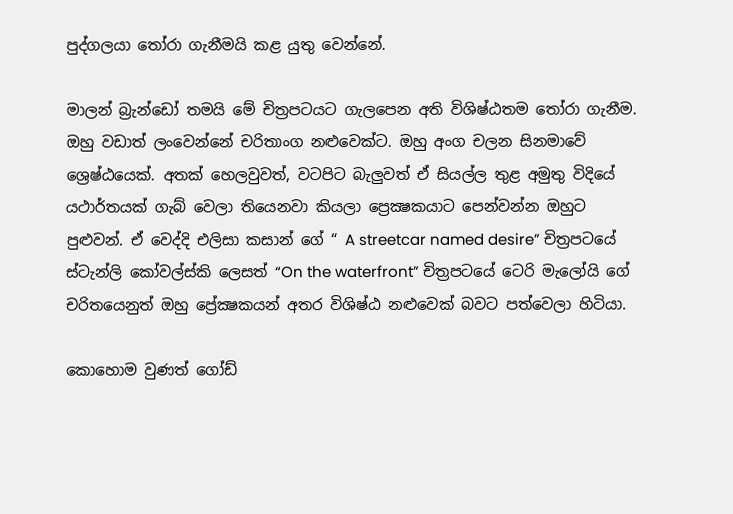පුද්ගලයා තෝරා ගැනීමයි කළ යුතු වෙන්නේ.

මාලන් බ්‍රැන්ඩෝ තමයි මේ චිත්‍රපටයට ගැලපෙන අති විශිෂ්ඨතම තෝරා ගැනීම. ඔහු වඩාත් ලංවෙන්නේ චරිතාංග නළුවෙක්ට. ඔහු අංග චලන සිනමාවේ ශ්‍රෙෂ්ඨයෙක්. අතක් හෙලවුවත්, වටපිට බැලුවත් ඒ සියල්ල තුළ අමුතු විදියේ යථාර්තයක් ගැබ් වෙලා තියෙනවා කියලා ප්‍රෙක්‍ෂකයාට පෙන්වන්න ඔහුට පුළුවන්. ඒ වෙද්දි එලිසා කසාන් ගේ “ A streetcar named desire” චිත්‍රපටයේ ස්ටැන්ලි කෝවල්ස්කි ලෙසත් “On the waterfront” චිත්‍රපටයේ ටෙරි මැලෝයි ගේ චරිතයෙනුත් ඔහු ප්‍රේක්‍ෂකයන් අතර විශිෂ්ඨ නළුවෙක් බවට පත්වෙලා හිටියා.

කොහොම වුණත් ගෝඩ්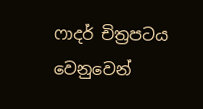ෆාදර් චිත්‍රපටය වෙනුවෙන්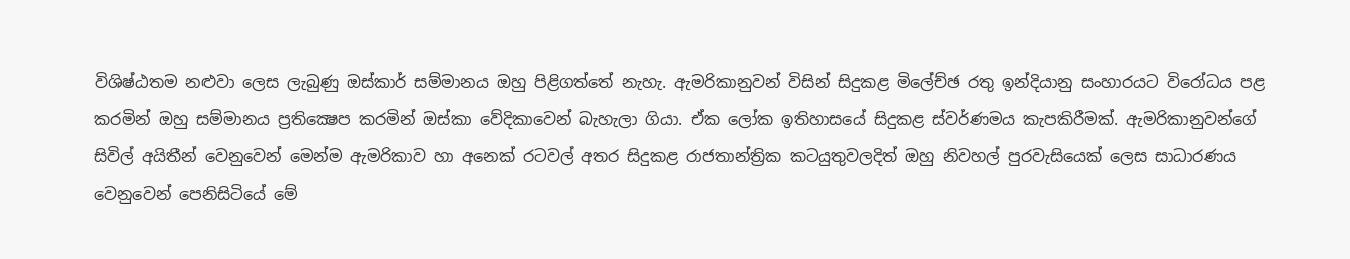විශිෂ්ඨතම නළුවා ලෙස ලැබුණු ඔස්කාර් සම්මානය ඔහු පිළිගත්තේ නැහැ. ඇමරිකානුවන් විසින් සිදුකළ මිලේච්ඡ රතු ඉන්දියානු සංහාරයට විරෝධය පළ කරමින් ඔහු සම්මානය ප්‍රතික්‍ෂෙප කරමින් ඔස්කා වේදිකාවෙන් බැහැලා ගියා. ඒක ලෝක ඉතිහාසයේ සිදුකළ ස්වර්ණමය කැපකිරීමක්. ඇමරිකානුවන්ගේ සිවිල් අයිතීන් වෙනුවෙන් මෙන්ම ඇමරිකාව හා අනෙක් රටවල් අතර සිදුකළ රාජතාන්ත්‍රික කටයුතුවලදිත් ඔහු නිවහල් පුරවැසියෙක් ලෙස සාධාරණය වෙනුවෙන් පෙනිසිටියේ මේ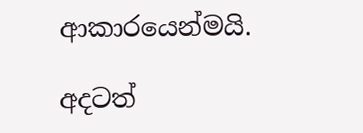ආකාරයෙන්මයි.

අදටත්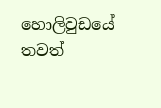හොලිවුඩයේ තවත්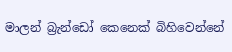මාලන් බ්‍රැන්ඩෝ කෙනෙක් බිහිවෙන්නේ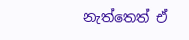නැත්තෙත් ඒ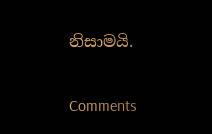නිසාමයි.

Comments